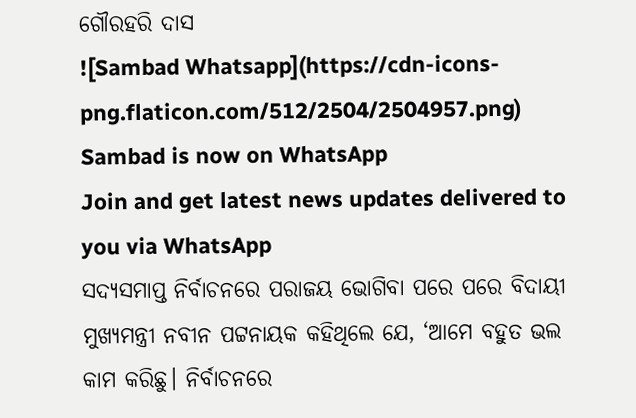ଗୌରହରି ଦାସ
![Sambad Whatsapp](https://cdn-icons-png.flaticon.com/512/2504/2504957.png)
Sambad is now on WhatsApp
Join and get latest news updates delivered to you via WhatsApp
ସଦ୍ୟସମାପ୍ତ ନିର୍ବାଚନରେ ପରାଜୟ ଭୋଗିବା ପରେ ପରେ ବିଦାୟୀ ମୁଖ୍ୟମନ୍ତ୍ରୀ ନବୀନ ପଟ୍ଟନାୟକ କହିଥିଲେ ଯେ, ‘ଆମେ ବହୁତ ଭଲ କାମ କରିଛୁ। ନିର୍ବାଚନରେ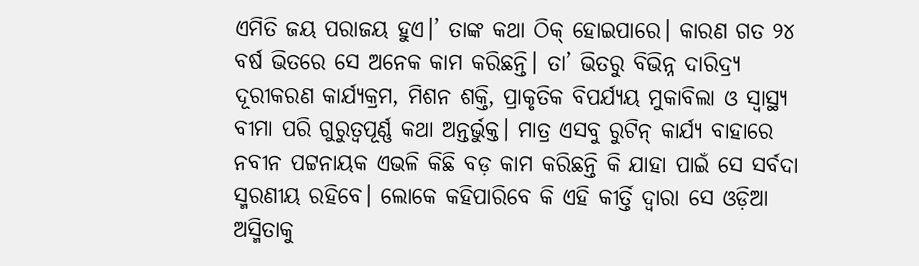ଏମିତି ଜୟ ପରାଜୟ ହୁଏ।’ ତାଙ୍କ କଥା ଠିକ୍ ହୋଇପାରେ। କାରଣ ଗତ ୨୪ ବର୍ଷ ଭିତରେ ସେ ଅନେକ କାମ କରିଛନ୍ତି। ତା’ ଭିତରୁ ବିଭିନ୍ନ ଦାରିଦ୍ର୍ୟ ଦୂରୀକରଣ କାର୍ଯ୍ୟକ୍ରମ, ମିଶନ ଶକ୍ତି, ପ୍ରାକୃତିକ ବିପର୍ଯ୍ୟୟ ମୁକାବିଲା ଓ ସ୍ବାସ୍ଥ୍ୟ ବୀମା ପରି ଗୁରୁତ୍ବପୂର୍ଣ୍ଣ କଥା ଅନ୍ତର୍ଭୁକ୍ତ। ମାତ୍ର ଏସବୁ ରୁଟିନ୍ କାର୍ଯ୍ୟ ବାହାରେ ନବୀନ ପଟ୍ଟନାୟକ ଏଭଳି କିଛି ବଡ଼ କାମ କରିଛନ୍ତି କି ଯାହା ପାଇଁ ସେ ସର୍ବଦା ସ୍ମରଣୀୟ ରହିବେ। ଲୋକେ କହିପାରିବେ କି ଏହି କୀର୍ତ୍ତି ଦ୍ବାରା ସେ ଓଡ଼ିଆ ଅସ୍ମିତାକୁ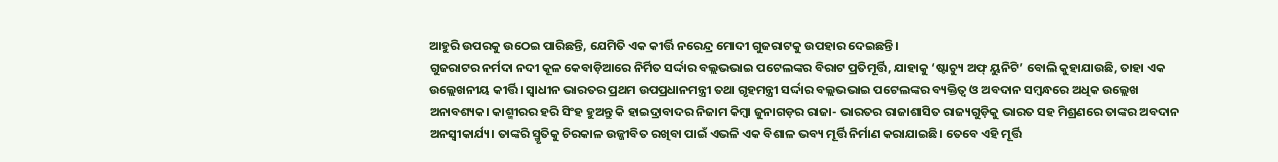ଆହୁରି ଉପରକୁ ଉଠେଇ ପାରିଛନ୍ତି, ଯେମିତି ଏକ କୀର୍ତ୍ତି ନରେନ୍ଦ୍ର ମୋଦୀ ଗୁଜରାଟକୁ ଉପହାର ଦେଇଛନ୍ତି।
ଗୁଜରାଟର ନର୍ମଦା ନଦୀ କୂଳ କେବାଡ଼ିଆରେ ନିର୍ମିତ ସର୍ଦ୍ଦାର ବଲ୍ଲଭଭାଇ ପଟେଲଙ୍କର ବିରାଟ ପ୍ରତିମୂର୍ତ୍ତି, ଯାହାକୁ ‘ଷ୍ଟାଚ୍ୟୁ ଅଫ୍ ୟୁନିଟି’ ବୋଲି କୁହାଯାଉଛି, ତାହା ଏକ ଉଲ୍ଲେଖନୀୟ କୀର୍ତ୍ତି। ସ୍ବାଧୀନ ଭାରତର ପ୍ରଥମ ଉପପ୍ରଧାନମନ୍ତ୍ରୀ ତଥା ଗୃହମନ୍ତ୍ରୀ ସର୍ଦ୍ଦାର ବଲ୍ଲଭଭାଇ ପଟେଲଙ୍କର ବ୍ୟକ୍ତିତ୍ବ ଓ ଅବଦାନ ସମ୍ବନ୍ଧରେ ଅଧିକ ଉଲ୍ଲେଖ ଅନାବଶ୍ୟକ। କାଶ୍ମୀରର ହରି ସିଂହ ହୁଅନ୍ତୁ କି ହାଇଦ୍ରାବାଦର ନିଜାମ କିମ୍ବା ଜୁନାଗଡ଼ର ରାଜା- ଭାରତର ରାଜାଶାସିତ ରାଜ୍ୟଗୁଡ଼ିକୁ ଭାରତ ସହ ମିଶ୍ରଣରେ ତାଙ୍କର ଅବଦାନ ଅନସ୍ବୀକାର୍ଯ୍ୟ। ତାଙ୍କରି ସ୍ମୃତିକୁ ଚିରକାଳ ଉଜ୍ଜୀବିତ ରଖିବା ପାଇଁ ଏଭଳି ଏକ ବିଶାଳ ଭବ୍ୟ ମୂର୍ତ୍ତି ନିର୍ମାଣ କରାଯାଇଛି। ତେବେ ଏହି ମୂର୍ତ୍ତି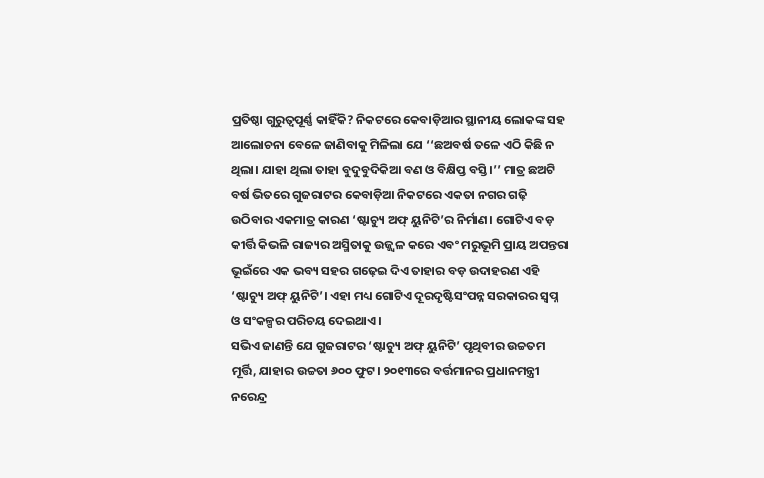ପ୍ରତିଷ୍ଠା ଗୁରୁତ୍ବପୂର୍ଣ୍ଣ କାହିଁକି? ନିକଟରେ କେବାଡ଼ିଆର ସ୍ଥାନୀୟ ଲୋକଙ୍କ ସହ ଆଲୋଚନା ବେଳେ ଜାଣିବାକୁ ମିଳିଲା ଯେ ‘‘ଛଅବର୍ଷ ତଳେ ଏଠି କିଛି ନ ଥିଲା। ଯାହା ଥିଲା ତାହା ବୁଦୁବୁଦିକିଆ ବଣ ଓ ବିକ୍ଷିପ୍ତ ବସ୍ତି।’’ ମାତ୍ର ଛଅଟି ବର୍ଷ ଭିତରେ ଗୁଜରାଟର କେବାଡ଼ିଆ ନିକଟରେ ଏକତା ନଗର ଗଢ଼ି ଉଠିବାର ଏକମାତ୍ର କାରଣ ‘ଷ୍ଟାଚ୍ୟୁ ଅଫ୍ ୟୁନିଟି’ର ନିର୍ମାଣ। ଗୋଟିଏ ବଡ଼ କୀର୍ତ୍ତି କିଭଳି ରାଜ୍ୟର ଅସ୍ମିତାକୁ ଉଜ୍ଜ୍ବଳ କରେ ଏବଂ ମରୁଭୂମି ପ୍ରାୟ ଅପନ୍ତରା ଭୂଇଁରେ ଏକ ଭବ୍ୟ ସହର ଗଢ଼େଇ ଦିଏ ତାହାର ବଡ଼ ଉଦାହରଣ ଏହି ‘ଷ୍ଟାଚ୍ୟୁ ଅଫ୍ ୟୁନିଟି’। ଏହା ମଧ୍ୟ ଗୋଟିଏ ଦୂରଦୃଷ୍ଟିସଂପନ୍ନ ସରକାରର ସ୍ବପ୍ନ ଓ ସଂକଳ୍ପର ପରିଚୟ ଦେଇଥାଏ।
ସଭିଏ ଜାଣନ୍ତି ଯେ ଗୁଜରାଟର ‘ଷ୍ଟାଚ୍ୟୁ ଅଫ୍ ୟୁନିଟି’ ପୃଥିବୀର ଉଚ୍ଚତମ ମୂର୍ତ୍ତି, ଯାହାର ଉଚ୍ଚତା ୬୦୦ ଫୁଟ। ୨୦୧୩ରେ ବର୍ତ୍ତମାନର ପ୍ରଧାନମନ୍ତ୍ରୀ ନରେନ୍ଦ୍ର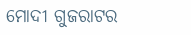ମୋଦୀ ଗୁଜରାଟର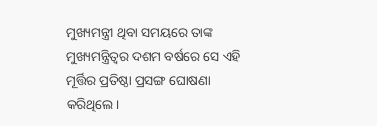ମୁଖ୍ୟମନ୍ତ୍ରୀ ଥିବା ସମୟରେ ତାଙ୍କ ମୁଖ୍ୟମନ୍ତ୍ରିତ୍ବର ଦଶମ ବର୍ଷରେ ସେ ଏହି ମୂର୍ତ୍ତିର ପ୍ରତିଷ୍ଠା ପ୍ରସଙ୍ଗ ଘୋଷଣା କରିଥିଲେ।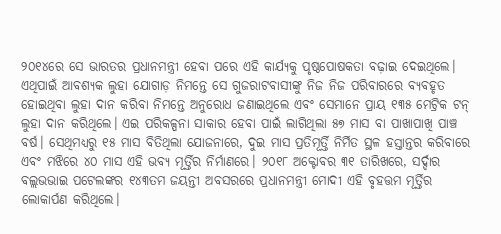୨୦୧୪ରେ ସେ ଭାରତର ପ୍ରଧାନମନ୍ତ୍ରୀ ହେବା ପରେ ଏହି କାର୍ଯ୍ୟକୁ ପୃଷ୍ଠପୋଷକତା ବଢ଼ାଇ ଦେଇଥିଲେ। ଏଥିପାଇଁ ଆବଶ୍ୟକ ଲୁହା ଯୋଗାଡ଼ ନିମନ୍ତେ ସେ ଗୁଜରାଟବାସୀଙ୍କୁ ନିଜ ନିଜ ପରିବାରରେ ବ୍ୟବହୃତ ହୋଇଥିବା ଲୁହା ଦାନ କରିବା ନିମନ୍ତେ ଅନୁରୋଧ ଜଣାଇଥିଲେ ଏବଂ ସେମାନେ ପ୍ରାୟ ୧୩୫ ମେଟ୍ରିକ ଟନ୍ ଲୁହା ଦାନ କରିଥିଲେ। ଏଇ ପରିକଳ୍ପନା ସାକାର ହେବା ପାଇଁ ଲାଗିଥିଲା ୫୭ ମାସ ବା ପାଖାପାଖି ପାଞ୍ଚ ବର୍ଷ। ସେଥିମଧ୍ୟରୁ ୧୫ ମାସ ବିତିଥିଲା ଯୋଜନାରେ, ଦୁଇ ମାସ ପ୍ରତିମୂର୍ତ୍ତି ନିର୍ମିତ ସ୍ଥଳ ହସ୍ତାନ୍ତର କରିବାରେ ଏବଂ ମଝିରେ ୪୦ ମାସ ଏହି ଭବ୍ୟ ମୂର୍ତ୍ତିର ନିର୍ମାଣରେ। ୨୦୧୮ ଅକ୍ଟୋବର ୩୧ ତାରିଖରେ, ସର୍ଦ୍ଦାର ବଲ୍ଲଭଭାଇ ପଟେଲଙ୍କର ୧୪୩ତମ ଜୟନ୍ତୀ ଅବସରରେ ପ୍ରଧାନମନ୍ତ୍ରୀ ମୋଦୀ ଏହି ବୃହତ୍ତମ ମୂର୍ତ୍ତିର ଲୋକାର୍ପଣ କରିଥିଲେ।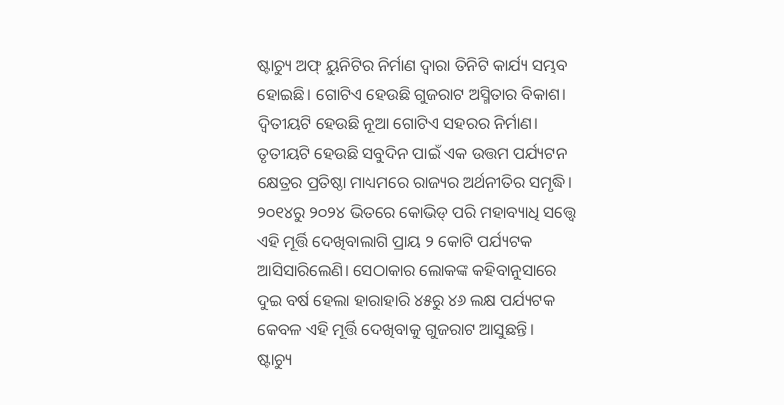ଷ୍ଟାଚ୍ୟୁ ଅଫ୍ ୟୁନିଟିର ନିର୍ମାଣ ଦ୍ବାରା ତିନିଟି କାର୍ଯ୍ୟ ସମ୍ଭବ ହୋଇଛି। ଗୋଟିଏ ହେଉଛି ଗୁଜରାଟ ଅସ୍ମିତାର ବିକାଶ। ଦ୍ବିତୀୟଟି ହେଉଛି ନୂଆ ଗୋଟିଏ ସହରର ନିର୍ମାଣ। ତୃତୀୟଟି ହେଉଛି ସବୁଦିନ ପାଇଁ ଏକ ଉତ୍ତମ ପର୍ଯ୍ୟଟନ କ୍ଷେତ୍ରର ପ୍ରତିଷ୍ଠା ମାଧ୍ୟମରେ ରାଜ୍ୟର ଅର୍ଥନୀତିର ସମୃଦ୍ଧି। ୨୦୧୪ରୁ ୨୦୨୪ ଭିତରେ କୋଭିଡ୍ ପରି ମହାବ୍ୟାଧି ସତ୍ତ୍ବେ ଏହି ମୂର୍ତ୍ତି ଦେଖିବାଲାଗି ପ୍ରାୟ ୨ କୋଟି ପର୍ଯ୍ୟଟକ ଆସିସାରିଲେଣି। ସେଠାକାର ଲୋକଙ୍କ କହିବାନୁସାରେ ଦୁଇ ବର୍ଷ ହେଲା ହାରାହାରି ୪୫ରୁ ୪୬ ଲକ୍ଷ ପର୍ଯ୍ୟଟକ କେବଳ ଏହି ମୂର୍ତ୍ତି ଦେଖିବାକୁ ଗୁଜରାଟ ଆସୁଛନ୍ତି।
ଷ୍ଟାଚ୍ୟୁ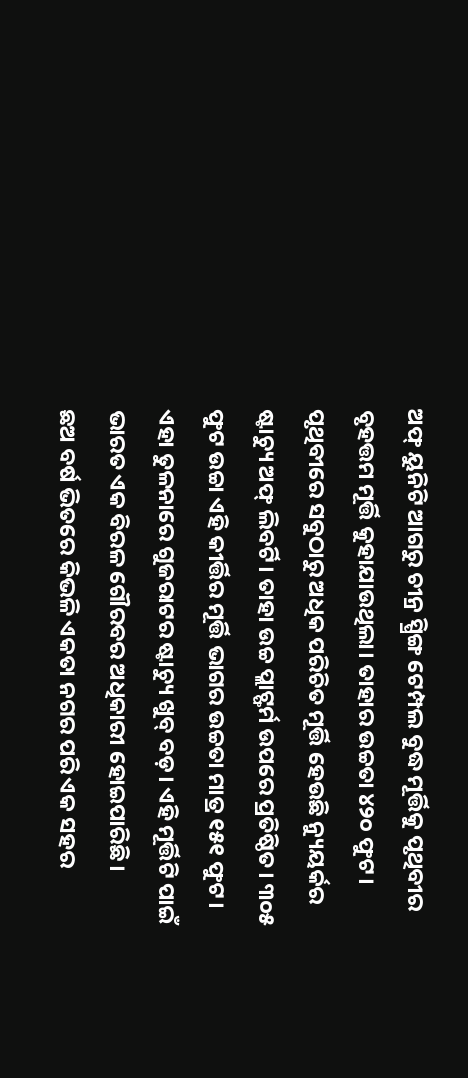ଅଫ୍ ୟୁନିଟି ଆଗରୁ ଚୀନ୍ର ସ୍ପ୍ରିଙ୍ଗ ଟେମ୍ପଲ ବୁଦ୍ଧ ମୂର୍ତ୍ତିକୁ ପୃଥିବୀର ବୃହତ୍ତମ ମୂର୍ତ୍ତି କୁହାଯାଉଥିଲା। ତାହାର ଉଚ୍ଚତା ୪୨୦ ଫୁଟ। ପୃଥିବୀରେ ସବୁଠାରୁ ଅଧିକ ପରିଚିତ ମୂର୍ତ୍ତି ହେଉଛି ନ୍ୟୁୟର୍କର ଷ୍ଟାଚ୍ୟୁ ଅଫ୍ ଲିବର୍ଟି। ତାହା ଉଚ୍ଚ ପ୍ଲାଟ୍ଫର୍ମ ଉପରେ ପ୍ରତିଷ୍ଠିତ। ୩୦୫ ଫୁଟ ଉଚ୍ଚା ଏହି କୀର୍ତ୍ତିର ମୂର୍ତ୍ତି ଭାଗର ଉଚ୍ଚତା ମାତ୍ର ୧୫୧ ଫୁଟ। ଏହା ତୁଳନାରେ ଗୁଜରାଟର ଷ୍ଟାଚ୍ୟୁ ଖୁବ୍ ବଡ଼। ଏହି ମୂର୍ତ୍ତିଟି ପାଇଁ ଭାରତ ଏକ ବିରଳ ଗୌରବର ଅଧିକାରୀ ହୋଇପାରିଛି।
ଛଅ ବର୍ଷ ଭିତରେ କିଭଳି ଏକତା ନଗର ପରି ଏକ ସହର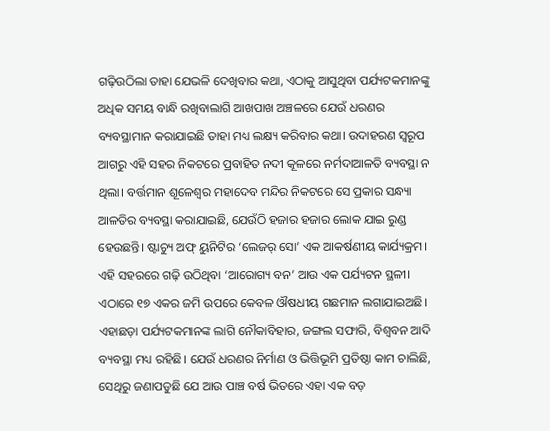ଗଢ଼ିଉଠିଲା ତାହା ଯେଭଳି ଦେଖିବାର କଥା, ଏଠାକୁ ଆସୁଥିବା ପର୍ଯ୍ୟଟକମାନଙ୍କୁ ଅଧିକ ସମୟ ବାନ୍ଧି ରଖିବାଲାଗି ଆଖପାଖ ଅଞ୍ଚଳରେ ଯେଉଁ ଧରଣର ବ୍ୟବସ୍ଥାମାନ କରାଯାଇଛି ତାହା ମଧ୍ୟ ଲକ୍ଷ୍ୟ କରିବାର କଥା। ଉଦାହରଣ ସ୍ବରୂପ ଆଗରୁ ଏହି ସହର ନିକଟରେ ପ୍ରବାହିତ ନଦୀ କୂଳରେ ନର୍ମଦାଆଳତି ବ୍ୟବସ୍ଥା ନ ଥିଲା। ବର୍ତ୍ତମାନ ଶୂଳେଶ୍ବର ମହାଦେବ ମନ୍ଦିର ନିକଟରେ ସେ ପ୍ରକାର ସନ୍ଧ୍ୟା ଆଳତିର ବ୍ୟବସ୍ଥା କରାଯାଇଛି, ଯେଉଁଠି ହଜାର ହଜାର ଲୋକ ଯାଇ ରୁଣ୍ଡ ହେଉଛନ୍ତି। ଷ୍ଟାଚ୍ୟୁ ଅଫ୍ ୟୁନିଟିର ‘ଲେଜର୍ ସୋ’ ଏକ ଆକର୍ଷଣୀୟ କାର୍ଯ୍ୟକ୍ରମ। ଏହି ସହରରେ ଗଢ଼ି ଉଠିଥିବା ‘ଆରୋଗ୍ୟ ବନ’ ଆଉ ଏକ ପର୍ଯ୍ୟଟନ ସ୍ଥଳୀ। ଏଠାରେ ୧୭ ଏକର ଜମି ଉପରେ କେବଳ ଔଷଧୀୟ ଗଛମାନ ଲଗାଯାଇଅଛି। ଏହାଛଡ଼ା ପର୍ଯ୍ୟଟକମାନଙ୍କ ଲାଗି ନୌକାବିହାର, ଜଙ୍ଗଲ ସଫାରି, ବିଶ୍ବବନ ଆଦି ବ୍ୟବସ୍ଥା ମଧ୍ୟ ରହିଛି। ଯେଉଁ ଧରଣର ନିର୍ମାଣ ଓ ଭିତ୍ତିଭୂମି ପ୍ରତିଷ୍ଠା କାମ ଚାଲିଛି, ସେଥିରୁ ଜଣାପଡୁଛି ଯେ ଆଉ ପାଞ୍ଚ ବର୍ଷ ଭିତରେ ଏହା ଏକ ବଡ଼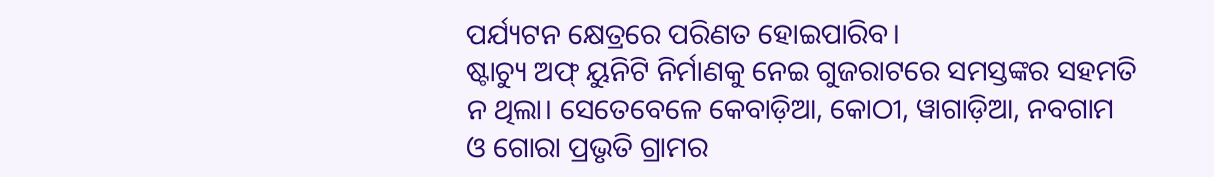ପର୍ଯ୍ୟଟନ କ୍ଷେତ୍ରରେ ପରିଣତ ହୋଇପାରିବ।
ଷ୍ଟାଚ୍ୟୁ ଅଫ୍ ୟୁନିଟି ନିର୍ମାଣକୁ ନେଇ ଗୁଜରାଟରେ ସମସ୍ତଙ୍କର ସହମତି ନ ଥିଲା। ସେତେବେଳେ କେବାଡ଼ିଆ, କୋଠୀ, ୱାଗାଡ଼ିଆ, ନବଗାମ ଓ ଗୋରା ପ୍ରଭୃତି ଗ୍ରାମର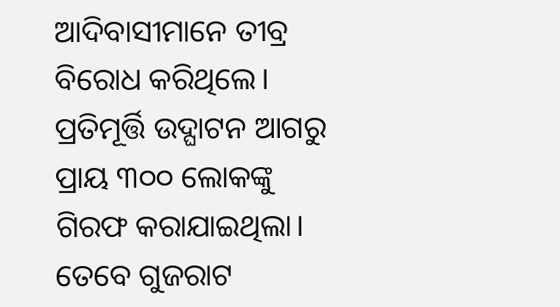ଆଦିବାସୀମାନେ ତୀବ୍ର ବିରୋଧ କରିଥିଲେ। ପ୍ରତିମୂର୍ତ୍ତି ଉଦ୍ଘାଟନ ଆଗରୁ ପ୍ରାୟ ୩୦୦ ଲୋକଙ୍କୁ ଗିରଫ କରାଯାଇଥିଲା। ତେବେ ଗୁଜରାଟ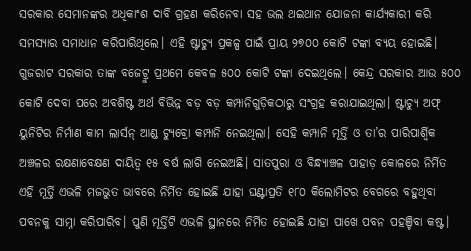ସରକାର ସେମାନଙ୍କର ଅଧିକାଂଶ ଦାବି ଗ୍ରହଣ କରିନେବା ସହ ଭଲ ଥଇଥାନ ଯୋଜନା କାର୍ଯ୍ୟକାରୀ କରି ସମସ୍ୟାର ସମାଧାନ କରିପାରିଥିଲେ। ଏହି ଷ୍ଟାଚ୍ୟୁ ପ୍ରକଳ୍ପ ପାଇଁ ପ୍ରାୟ ୨୭୦୦ କୋଟି ଟଙ୍କା ବ୍ୟୟ ହୋଇଛି। ଗୁଜରାଟ ସରକାର ତାଙ୍କ ବଜେଟ୍ରୁ ପ୍ରଥମେ କେବଳ ୫୦୦ କୋଟି ଟଙ୍କା ଦେଇଥିଲେ। କେନ୍ଦ୍ର ସରକାର ଆଉ ୫୦୦ କୋଟି ଦେବା ପରେ ଅବଶିଷ୍ଟ ଅର୍ଥ ବିଭିନ୍ନ ବଡ଼ ବଡ଼ କମ୍ପାନିଗୁଡ଼ିକଠାରୁ ସଂଗ୍ରହ କରାଯାଇଥିଲା। ଷ୍ଟାଚ୍ୟୁ ଅଫ୍ ୟୁନିଟିର ନିର୍ମାଣ କାମ ଲାର୍ସନ୍ ଆଣ୍ଡ ଟ୍ୟୁବ୍ରୋ କମ୍ପାନି ନେଇଥିଲା। ସେହି କମ୍ପାନି ମୂର୍ତ୍ତି ଓ ତା’ର ପାରିପାର୍ଶ୍ବିକ ଅଞ୍ଚଳର ରକ୍ଷଣାବେକ୍ଷଣ ଦାୟିତ୍ବ ୧୫ ବର୍ଷ ଲାଗି ନେଇଅଛି। ସାତପୁରା ଓ ବିନ୍ଧ୍ୟାଞ୍ଚଳ ପାହାଡ଼ କୋଳରେ ନିର୍ମିତ ଏହି ମୂର୍ତ୍ତି ଏଭଳି ମଜଭୁତ ଭାବରେ ନିର୍ମିତ ହୋଇଛି ଯାହା ଘଣ୍ଟାପ୍ରତି ୧୮୦ କିଲୋମିଟର ବେଗରେ ବହୁଥିବା ପବନକୁ ସାମ୍ନା କରିପାରିବ। ପୁଣି ମୂର୍ତ୍ତିଟି ଏଭଳି ସ୍ଥାନରେ ନିର୍ମିତ ହୋଇଛି ଯାହା ପାଖେ ପବନ ପହଞ୍ଚିବା କଷ୍ଟ।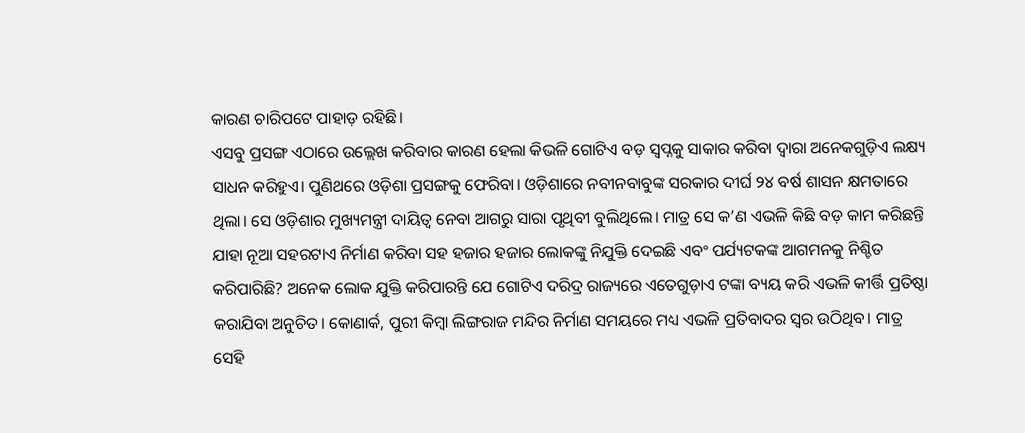କାରଣ ଚାରିପଟେ ପାହାଡ଼ ରହିଛି।
ଏସବୁ ପ୍ରସଙ୍ଗ ଏଠାରେ ଉଲ୍ଲେଖ କରିବାର କାରଣ ହେଲା କିଭଳି ଗୋଟିଏ ବଡ଼ ସ୍ବପ୍ନକୁ ସାକାର କରିବା ଦ୍ବାରା ଅନେକଗୁଡ଼ିଏ ଲକ୍ଷ୍ୟ ସାଧନ କରିହୁଏ। ପୁଣିଥରେ ଓଡ଼ିଶା ପ୍ରସଙ୍ଗକୁ ଫେରିବା। ଓଡ଼ିଶାରେ ନବୀନବାବୁଙ୍କ ସରକାର ଦୀର୍ଘ ୨୪ ବର୍ଷ ଶାସନ କ୍ଷମତାରେ ଥିଲା। ସେ ଓଡ଼ିଶାର ମୁଖ୍ୟମନ୍ତ୍ରୀ ଦାୟିତ୍ବ ନେବା ଆଗରୁ ସାରା ପୃଥିବୀ ବୁଲିଥିଲେ। ମାତ୍ର ସେ କ’ଣ ଏଭଳି କିଛି ବଡ଼ କାମ କରିଛନ୍ତି ଯାହା ନୂଆ ସହରଟାଏ ନିର୍ମାଣ କରିବା ସହ ହଜାର ହଜାର ଲୋକଙ୍କୁ ନିଯୁକ୍ତି ଦେଇଛି ଏବଂ ପର୍ଯ୍ୟଟକଙ୍କ ଆଗମନକୁ ନିଶ୍ଚିତ କରିପାରିଛି? ଅନେକ ଲୋକ ଯୁକ୍ତି କରିପାରନ୍ତି ଯେ ଗୋଟିଏ ଦରିଦ୍ର ରାଜ୍ୟରେ ଏତେଗୁଡ଼ାଏ ଟଙ୍କା ବ୍ୟୟ କରି ଏଭଳି କୀର୍ତ୍ତି ପ୍ରତିଷ୍ଠା କରାଯିବା ଅନୁଚିତ। କୋଣାର୍କ, ପୁରୀ କିମ୍ବା ଲିଙ୍ଗରାଜ ମନ୍ଦିର ନିର୍ମାଣ ସମୟରେ ମଧ୍ୟ ଏଭଳି ପ୍ରତିବାଦର ସ୍ବର ଉଠିଥିବ। ମାତ୍ର ସେହି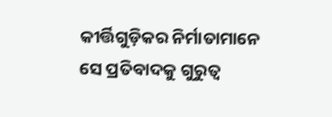କୀର୍ତ୍ତିଗୁଡ଼ିକର ନିର୍ମାତାମାନେ ସେ ପ୍ରତିବାଦକୁ ଗୁରୁତ୍ବ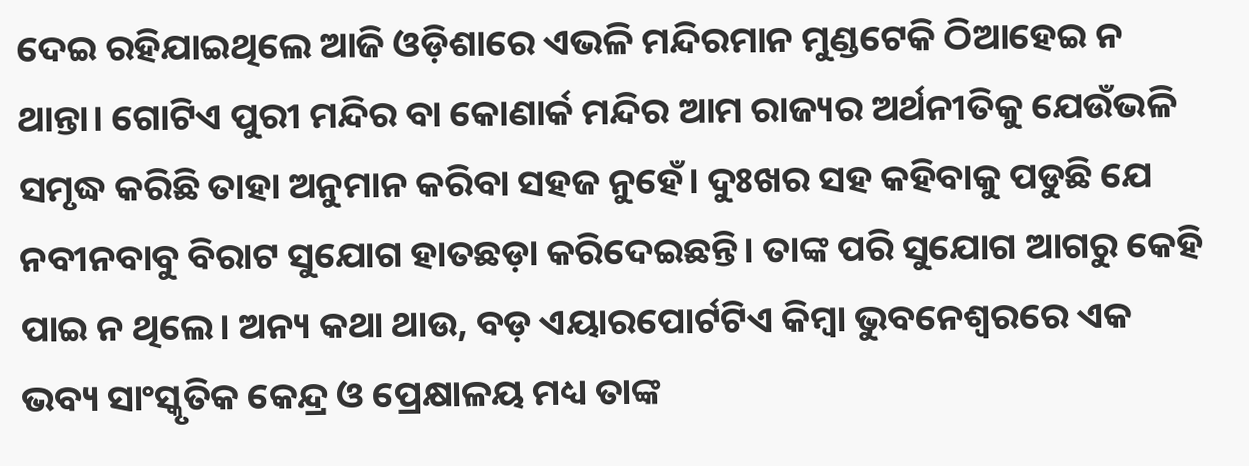ଦେଇ ରହିଯାଇଥିଲେ ଆଜି ଓଡ଼ିଶାରେ ଏଭଳି ମନ୍ଦିରମାନ ମୁଣ୍ଡଟେକି ଠିଆହେଇ ନ ଥାନ୍ତା। ଗୋଟିଏ ପୁରୀ ମନ୍ଦିର ବା କୋଣାର୍କ ମନ୍ଦିର ଆମ ରାଜ୍ୟର ଅର୍ଥନୀତିକୁ ଯେଉଁଭଳି ସମୃଦ୍ଧ କରିଛି ତାହା ଅନୁମାନ କରିବା ସହଜ ନୁହେଁ। ଦୁଃଖର ସହ କହିବାକୁ ପଡୁଛି ଯେ ନବୀନବାବୁ ବିରାଟ ସୁଯୋଗ ହାତଛଡ଼ା କରିଦେଇଛନ୍ତି। ତାଙ୍କ ପରି ସୁଯୋଗ ଆଗରୁ କେହି ପାଇ ନ ଥିଲେ। ଅନ୍ୟ କଥା ଥାଉ, ବଡ଼ ଏୟାରପୋର୍ଟଟିଏ କିମ୍ବା ଭୁବନେଶ୍ବରରେ ଏକ ଭବ୍ୟ ସାଂସ୍କୃତିକ କେନ୍ଦ୍ର ଓ ପ୍ରେକ୍ଷାଳୟ ମଧ୍ୟ ତାଙ୍କ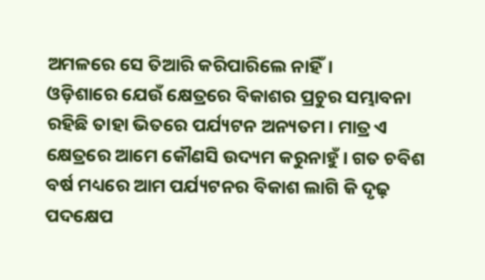ଅମଳରେ ସେ ତିଆରି କରିପାରିଲେ ନାହିଁ।
ଓଡ଼ିଶାରେ ଯେଉଁ କ୍ଷେତ୍ରରେ ବିକାଶର ପ୍ରଚୁର ସମ୍ଭାବନା ରହିଛି ତାହା ଭିତରେ ପର୍ଯ୍ୟଟନ ଅନ୍ୟତମ। ମାତ୍ର ଏ କ୍ଷେତ୍ରରେ ଆମେ କୌଣସି ଉଦ୍ୟମ କରୁନାହୁଁ। ଗତ ଚବିଶ ବର୍ଷ ମଧ୍ୟରେ ଆମ ପର୍ଯ୍ୟଟନର ବିକାଶ ଲାଗି କି ଦୃଢ଼ ପଦକ୍ଷେପ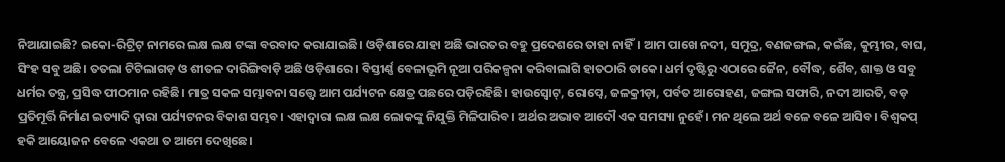ନିଆଯାଇଛି? ଇକୋ-ରିଟ୍ରିଟ୍ ନାମରେ ଲକ୍ଷ ଲକ୍ଷ ଟଙ୍କା ବରବାଦ କରାଯାଇଛି। ଓଡ଼ିଶାରେ ଯାହା ଅଛି ଭାରତର ବହୁ ପ୍ରଦେଶରେ ତାହା ନାହିଁ। ଆମ ପାଖେ ନଦୀ, ସମୁଦ୍ର, ବଣଜଙ୍ଗଲ, କଇଁଛ, କୁମ୍ଭୀର, ବାଘ, ସିଂହ ସବୁ ଅଛି। ତତଲା ଟିଟିଲାଗଡ଼ ଓ ଶୀତଳ ଦାରିଙ୍ଗିବାଡ଼ି ଅଛି ଓଡ଼ିଶାରେ। ବିସ୍ତୀର୍ଣ୍ଣ ବେଳାଭୂମି ନୂଆ ପରିକଳ୍ପନା କରିବାଲାଗି ହାତଠାରି ଡାକେ। ଧର୍ମ ଦୃଷ୍ଟିରୁ ଏଠାରେ ଜୈନ, ବୌଦ୍ଧ, ଶୈବ, ଶାକ୍ତ ଓ ସବୁ ଧର୍ମର ତନ୍ତ୍ର, ପ୍ରସିଦ୍ଧ ପୀଠମାନ ରହିଛି। ମାତ୍ର ସକଳ ସମ୍ଭାବନା ସତ୍ତ୍ବେ ଆମ ପର୍ଯ୍ୟଟନ କ୍ଷେତ୍ର ପଛରେ ପଡ଼ିରହିଛି। ହାଉସ୍ବୋଟ୍, ରୋପ୍ୱେ, ଜଳକ୍ରୀଡ଼ା, ପର୍ବତ ଆରୋହଣ, ଜଙ୍ଗଲ ସଫାରି, ନଦୀ ଆରତି, ବଡ଼ ପ୍ରତିମୂର୍ତ୍ତି ନିର୍ମାଣ ଇତ୍ୟାଦି ଦ୍ବାରା ପର୍ଯ୍ୟଟନର ବିକାଶ ସମ୍ଭବ। ଏହାଦ୍ବାରା ଲକ୍ଷ ଲକ୍ଷ ଲୋକଙ୍କୁ ନିଯୁକ୍ତି ମିଳିପାରିବ। ଅର୍ଥର ଅଭାବ ଆଦୌ ଏକ ସମସ୍ୟା ନୁହେଁ। ମନ ଥିଲେ ଅର୍ଥ ବଳେ ବଳେ ଆସିବ। ବିଶ୍ବକପ୍ ହକି ଆୟୋଜନ ବେଳେ ଏକଥା ତ ଆମେ ଦେଖିଛେ।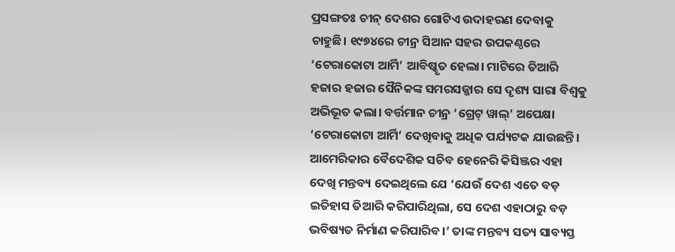ପ୍ରସଙ୍ଗତଃ ଚୀନ୍ ଦେଶର ଗୋଟିଏ ଉଦାହରଣ ଦେବାକୁ ଚାହୁଛି। ୧୯୭୪ରେ ଚୀନ୍ର ସିଆନ ସହର ଉପକଣ୍ଠରେ ‘ଟେରାକୋଟା ଆର୍ମି’ ଆବିଷ୍କୃତ ହେଲା। ମାଟିରେ ତିଆରି ହଜାର ହଜାର ସୈନିକଙ୍କ ସମରସଜ୍ଜାର ସେ ଦୃଶ୍ୟ ସାରା ବିଶ୍ବକୁ ଅଭିଭୂତ କଲା। ବର୍ତ୍ତମାନ ଚୀନ୍ର ‘ଗ୍ରେଟ୍ ୱାଲ୍’ ଅପେକ୍ଷା ‘ଟେରାକୋଟା ଆର୍ମି’ ଦେଖିବାକୁ ଅଧିକ ପର୍ଯ୍ୟଟକ ଯାଉଛନ୍ତି। ଆମେରିକାର ବୈଦେଶିକ ସଚିବ ହେନେରି କିସିଞ୍ଜର ଏହା ଦେଖି ମନ୍ତବ୍ୟ ଦେଇଥିଲେ ଯେ ‘ଯେଉଁ ଦେଶ ଏତେ ବଡ଼ ଇତିହାସ ତିଆରି କରିପାରିଥିଲା, ସେ ଦେଶ ଏହାଠାରୁ ବଡ଼ ଭବିଷ୍ୟତ ନିର୍ମାଣ କରିପାରିବ।’ ତାଙ୍କ ମନ୍ତବ୍ୟ ସତ୍ୟ ସାବ୍ୟସ୍ତ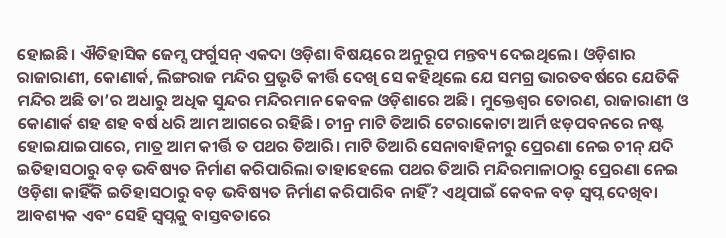ହୋଇଛି। ଐତିହାସିକ ଜେମ୍ସ ଫର୍ଗୁସନ୍ ଏକଦା ଓଡ଼ିଶା ବିଷୟରେ ଅନୁରୂପ ମନ୍ତବ୍ୟ ଦେଇଥିଲେ। ଓଡ଼ିଶାର ରାଜାରାଣୀ, କୋଣାର୍କ, ଲିଙ୍ଗରାଜ ମନ୍ଦିର ପ୍ରଭୃତି କୀର୍ତ୍ତି ଦେଖି ସେ କହିଥିଲେ ଯେ ସମଗ୍ର ଭାରତବର୍ଷରେ ଯେତିକି ମନ୍ଦିର ଅଛି ତା’ର ଅଧାରୁ ଅଧିକ ସୁନ୍ଦର ମନ୍ଦିରମାନ କେବଳ ଓଡ଼ିଶାରେ ଅଛି। ମୁକ୍ତେଶ୍ବର ତୋରଣ, ରାଜାରାଣୀ ଓ କୋଣାର୍କ ଶହ ଶହ ବର୍ଷ ଧରି ଆମ ଆଗରେ ରହିଛି। ଚୀନ୍ର ମାଟି ତିଆରି ଟେରାକୋଟା ଆର୍ମି ଝଡ଼ପବନରେ ନଷ୍ଟ ହୋଇଯାଇପାରେ, ମାତ୍ର ଆମ କୀର୍ତ୍ତି ତ ପଥର ତିଆରି। ମାଟି ତିଆରି ସେନାବାହିନୀରୁ ପ୍ରେରଣା ନେଇ ଚୀନ୍ ଯଦି ଇତିହାସଠାରୁ ବଡ଼ ଭବିଷ୍ୟତ ନିର୍ମାଣ କରିପାରିଲା ତାହାହେଲେ ପଥର ତିଆରି ମନ୍ଦିରମାଳାଠାରୁ ପ୍ରେରଣା ନେଇ ଓଡ଼ିଶା କାହିଁକି ଇତିହାସଠାରୁ ବଡ଼ ଭବିଷ୍ୟତ ନିର୍ମାଣ କରିପାରିବ ନାହିଁ? ଏଥିପାଇଁ କେବଳ ବଡ଼ ସ୍ବପ୍ନ ଦେଖିବା ଆବଶ୍ୟକ ଏବଂ ସେହି ସ୍ବପ୍ନକୁ ବାସ୍ତବତାରେ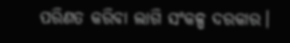ପରିଣତ କରିବା ଲାଗି ସଂକଳ୍ପ ଦରକାର।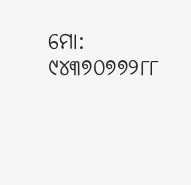ମୋ: ୯୪୩୭୦୭୭୨୮୮